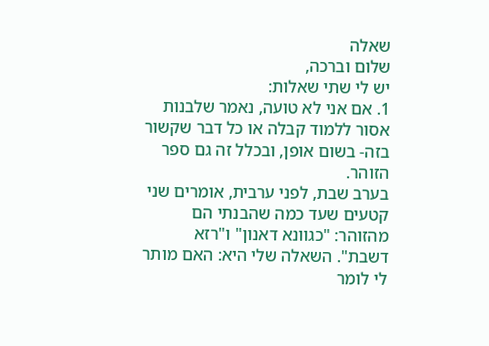שאלה
שלום וברכה,
יש לי שתי שאלות:
1. אם אני לא טועה, נאמר שלבנות אסור ללמוד קבלה או כל דבר שקשור בזה- בשום אופן, ובכלל זה גם ספר הזוהר.
בערב שבת, לפני ערבית, אומרים שני קטעים שעד כמה שהבנתי הם מהזוהר: "כגוונא דאנון" ו"רזא דשבת". השאלה שלי היא: האם מותר לי לומר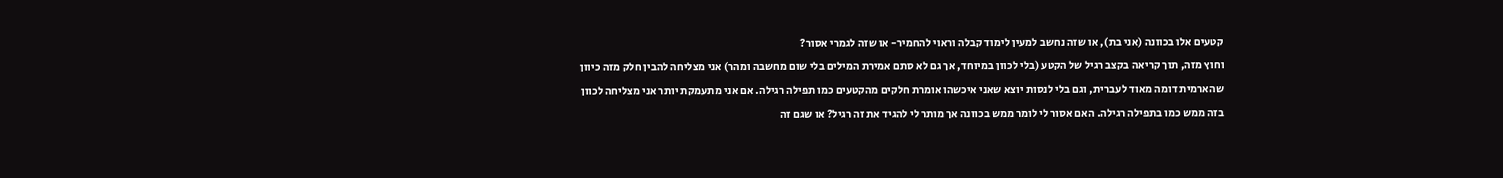קטעים אלו בכוונה (אני בת), או שזה נחשב למעין לימוד קבלה וראוי להחמיר- או שזה לגמרי אסור?
וחוץ מזה, תוך קריאה בקצב רגיל של הקטע (בלי לכוון במיוחד, אך גם לא סתם אמירת המילים בלי שום מחשבה ומהר) אני מצליחה להבין חלק מזה כיוון שהארמית דומה מאוד לעברית, וגם בלי לנסות יוצא שאני איכשהו אומרת חלקים מהקטעים כמו תפילה רגילה. אם אני מתעמקת יותר אני מצליחה לכוון בזה ממש כמו בתפילה רגילה. האם אסור לי לומר ממש בכוונה אך מותר לי להגיד את זה רגיל? או שגם זה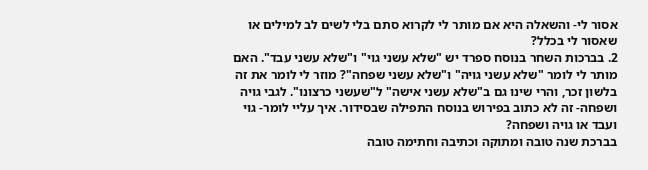אסור לי- והשאלה היא אם מותר לי לקרוא סתם בלי לשים לב למילים או שאסור לי בכלל?
2. בברכות השחר בנוסח ספרד יש "שלא עשני גוי" ו"שלא עשני עבד". האם מותר לי לומר "שלא עשני גויה" ו"שלא עשני שפחה"? מוזר לי לומר את זה בלשון זכר, והרי שינו גם ב"שלא עשני אישה" ל"שעשני כרצונו". לגבי גויה ושפחה- זה לא כתוב בפירוש בנוסח התפילה שבסידור. איך עליי לומר- גוי ועבד או גויה ושפחה?
בברכת שנה טובה ומתוקה וכתיבה וחתימה טובה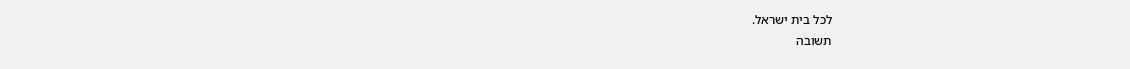לכל בית ישראל.
תשובה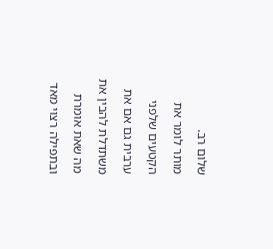שלום רב.
מותר לומר את הקטעים שלפני ערבית גם אם את משתדלת להבין את מה שאת אומרת ובתפילה רצוי מאד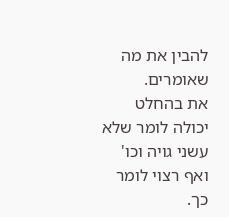להבין את מה שאומרים.
את בהחלט יכולה לומר שלא עשני גויה וכו' ואף רצוי לומר כך.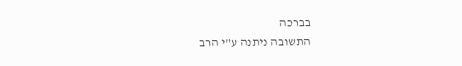בברכה
התשובה ניתנה ע"י הרב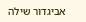אביגדור שילה